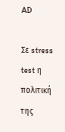AD

Σε stress test η πολιτική της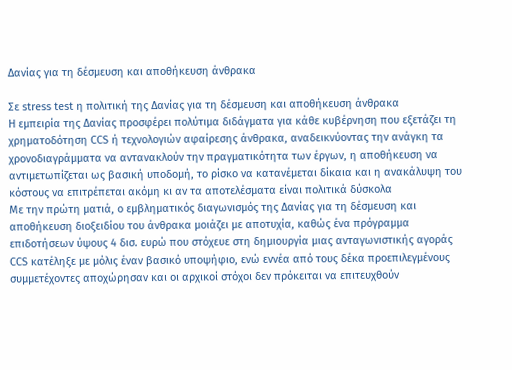Δανίας για τη δέσμευση και αποθήκευση άνθρακα

Σε stress test η πολιτική της Δανίας για τη δέσμευση και αποθήκευση άνθρακα
Η εμπειρία της Δανίας προσφέρει πολύτιμα διδάγματα για κάθε κυβέρνηση που εξετάζει τη χρηματοδότηση CCS ή τεχνολογιών αφαίρεσης άνθρακα, αναδεικνύοντας την ανάγκη τα χρονοδιαγράμματα να αντανακλούν την πραγματικότητα των έργων, η αποθήκευση να αντιμετωπίζεται ως βασική υποδομή, το ρίσκο να κατανέμεται δίκαια και η ανακάλυψη του κόστους να επιτρέπεται ακόμη κι αν τα αποτελέσματα είναι πολιτικά δύσκολα
Με την πρώτη ματιά, ο εμβληματικός διαγωνισμός της Δανίας για τη δέσμευση και αποθήκευση διοξειδίου του άνθρακα μοιάζει με αποτυχία, καθώς ένα πρόγραμμα επιδοτήσεων ύψους 4 δισ. ευρώ που στόχευε στη δημιουργία μιας ανταγωνιστικής αγοράς CCS κατέληξε με μόλις έναν βασικό υποψήφιο, ενώ εννέα από τους δέκα προεπιλεγμένους συμμετέχοντες αποχώρησαν και οι αρχικοί στόχοι δεν πρόκειται να επιτευχθούν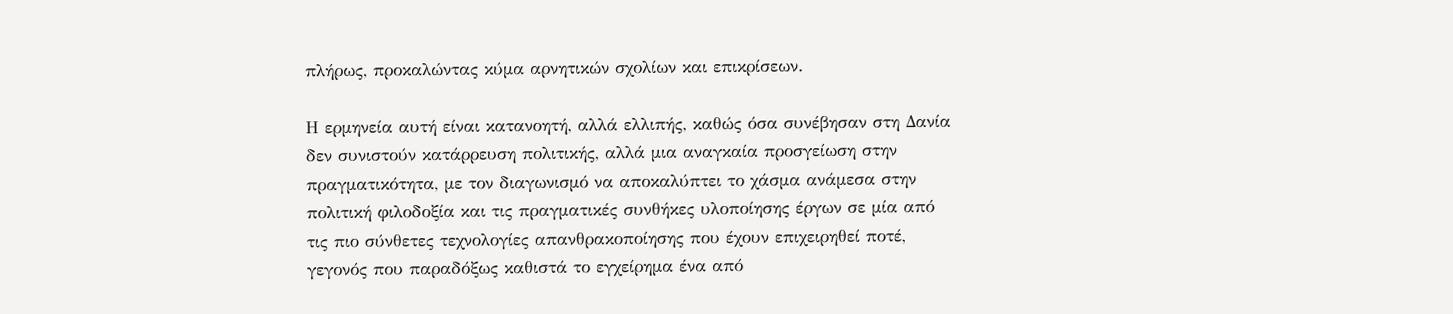πλήρως, προκαλώντας κύμα αρνητικών σχολίων και επικρίσεων.

Η ερμηνεία αυτή είναι κατανοητή, αλλά ελλιπής, καθώς όσα συνέβησαν στη Δανία δεν συνιστούν κατάρρευση πολιτικής, αλλά μια αναγκαία προσγείωση στην πραγματικότητα, με τον διαγωνισμό να αποκαλύπτει το χάσμα ανάμεσα στην πολιτική φιλοδοξία και τις πραγματικές συνθήκες υλοποίησης έργων σε μία από τις πιο σύνθετες τεχνολογίες απανθρακοποίησης που έχουν επιχειρηθεί ποτέ, γεγονός που παραδόξως καθιστά το εγχείρημα ένα από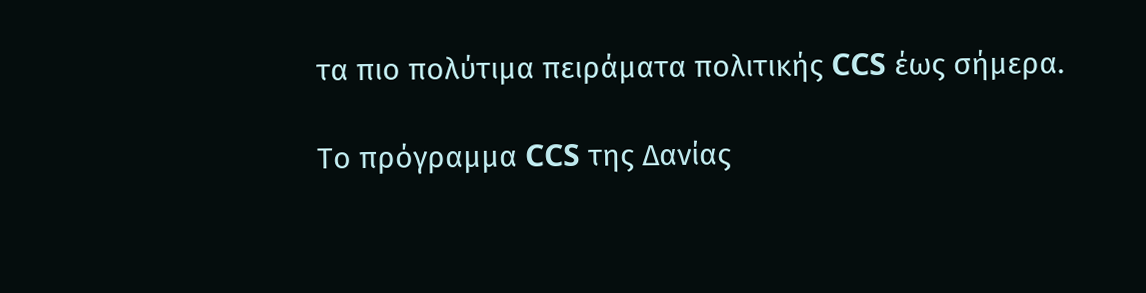τα πιο πολύτιμα πειράματα πολιτικής CCS έως σήμερα.

Το πρόγραμμα CCS της Δανίας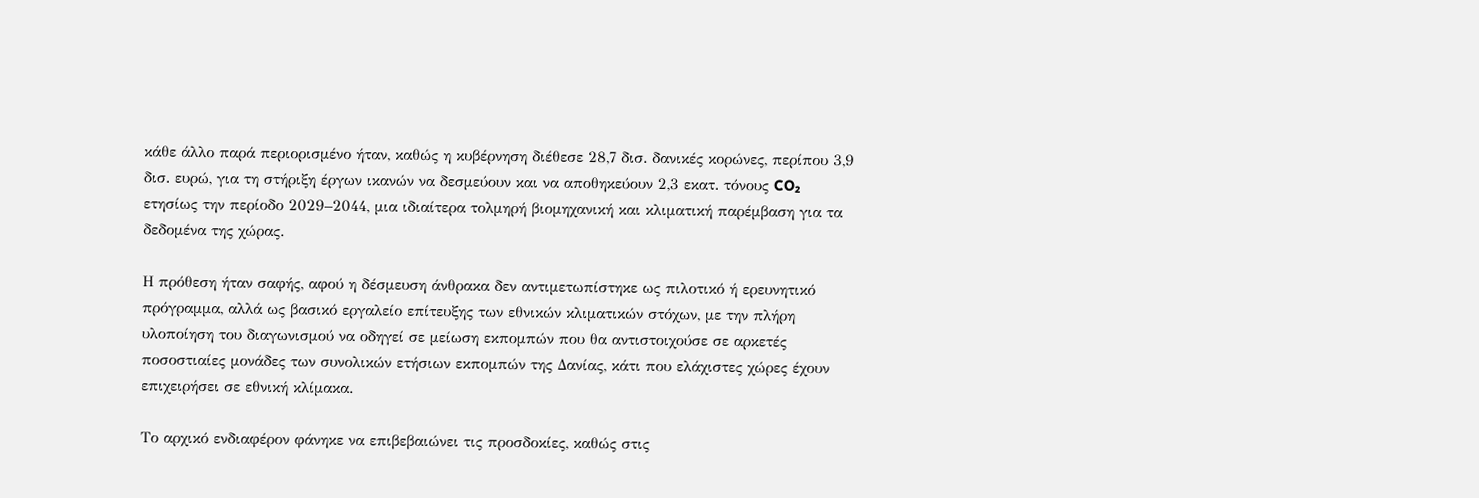κάθε άλλο παρά περιορισμένο ήταν, καθώς η κυβέρνηση διέθεσε 28,7 δισ. δανικές κορώνες, περίπου 3,9 δισ. ευρώ, για τη στήριξη έργων ικανών να δεσμεύουν και να αποθηκεύουν 2,3 εκατ. τόνους CO₂ ετησίως την περίοδο 2029–2044, μια ιδιαίτερα τολμηρή βιομηχανική και κλιματική παρέμβαση για τα δεδομένα της χώρας.

Η πρόθεση ήταν σαφής, αφού η δέσμευση άνθρακα δεν αντιμετωπίστηκε ως πιλοτικό ή ερευνητικό πρόγραμμα, αλλά ως βασικό εργαλείο επίτευξης των εθνικών κλιματικών στόχων, με την πλήρη υλοποίηση του διαγωνισμού να οδηγεί σε μείωση εκπομπών που θα αντιστοιχούσε σε αρκετές ποσοστιαίες μονάδες των συνολικών ετήσιων εκπομπών της Δανίας, κάτι που ελάχιστες χώρες έχουν επιχειρήσει σε εθνική κλίμακα.

Το αρχικό ενδιαφέρον φάνηκε να επιβεβαιώνει τις προσδοκίες, καθώς στις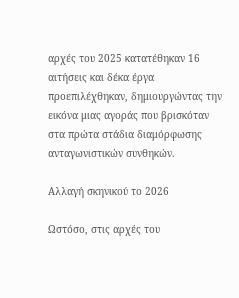αρχές του 2025 κατατέθηκαν 16 αιτήσεις και δέκα έργα προεπιλέχθηκαν, δημιουργώντας την εικόνα μιας αγοράς που βρισκόταν στα πρώτα στάδια διαμόρφωσης ανταγωνιστικών συνθηκών.

Αλλαγή σκηνικού το 2026

Ωστόσο, στις αρχές του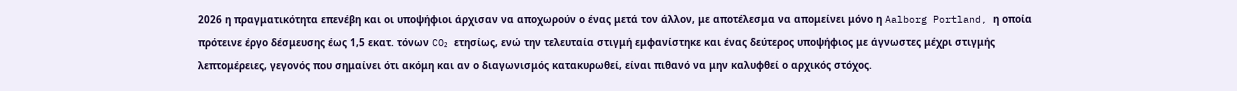2026 η πραγματικότητα επενέβη και οι υποψήφιοι άρχισαν να αποχωρούν ο ένας μετά τον άλλον, με αποτέλεσμα να απομείνει μόνο η Aalborg Portland, η οποία πρότεινε έργο δέσμευσης έως 1,5 εκατ. τόνων CO₂ ετησίως, ενώ την τελευταία στιγμή εμφανίστηκε και ένας δεύτερος υποψήφιος με άγνωστες μέχρι στιγμής λεπτομέρειες, γεγονός που σημαίνει ότι ακόμη και αν ο διαγωνισμός κατακυρωθεί, είναι πιθανό να μην καλυφθεί ο αρχικός στόχος.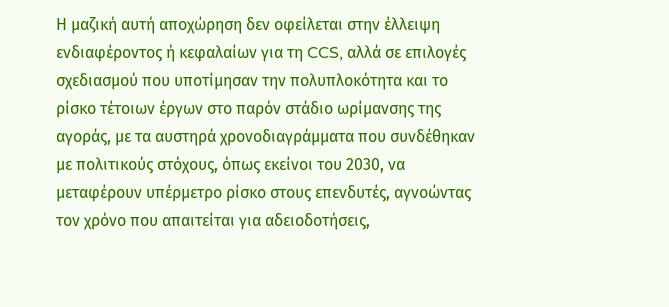Η μαζική αυτή αποχώρηση δεν οφείλεται στην έλλειψη ενδιαφέροντος ή κεφαλαίων για τη CCS, αλλά σε επιλογές σχεδιασμού που υποτίμησαν την πολυπλοκότητα και το ρίσκο τέτοιων έργων στο παρόν στάδιο ωρίμανσης της αγοράς, με τα αυστηρά χρονοδιαγράμματα που συνδέθηκαν με πολιτικούς στόχους, όπως εκείνοι του 2030, να μεταφέρουν υπέρμετρο ρίσκο στους επενδυτές, αγνοώντας τον χρόνο που απαιτείται για αδειοδοτήσεις,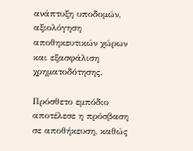ανάπτυξη υποδομών, αξιολόγηση αποθηκευτικών χώρων και εξασφάλιση χρηματοδότησης.

Πρόσθετο εμπόδιο αποτέλεσε η πρόσβαση σε αποθήκευση, καθώς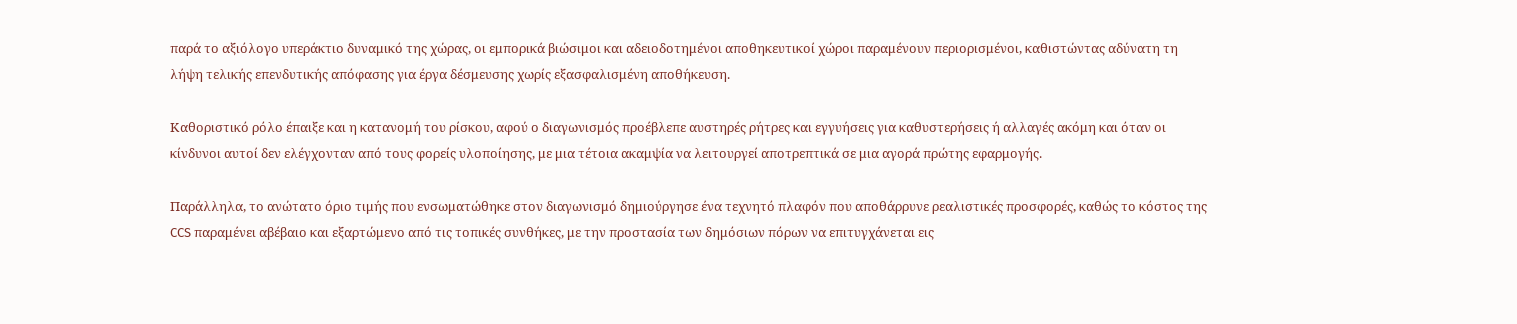παρά το αξιόλογο υπεράκτιο δυναμικό της χώρας, οι εμπορικά βιώσιμοι και αδειοδοτημένοι αποθηκευτικοί χώροι παραμένουν περιορισμένοι, καθιστώντας αδύνατη τη λήψη τελικής επενδυτικής απόφασης για έργα δέσμευσης χωρίς εξασφαλισμένη αποθήκευση.

Καθοριστικό ρόλο έπαιξε και η κατανομή του ρίσκου, αφού ο διαγωνισμός προέβλεπε αυστηρές ρήτρες και εγγυήσεις για καθυστερήσεις ή αλλαγές ακόμη και όταν οι κίνδυνοι αυτοί δεν ελέγχονταν από τους φορείς υλοποίησης, με μια τέτοια ακαμψία να λειτουργεί αποτρεπτικά σε μια αγορά πρώτης εφαρμογής.

Παράλληλα, το ανώτατο όριο τιμής που ενσωματώθηκε στον διαγωνισμό δημιούργησε ένα τεχνητό πλαφόν που αποθάρρυνε ρεαλιστικές προσφορές, καθώς το κόστος της CCS παραμένει αβέβαιο και εξαρτώμενο από τις τοπικές συνθήκες, με την προστασία των δημόσιων πόρων να επιτυγχάνεται εις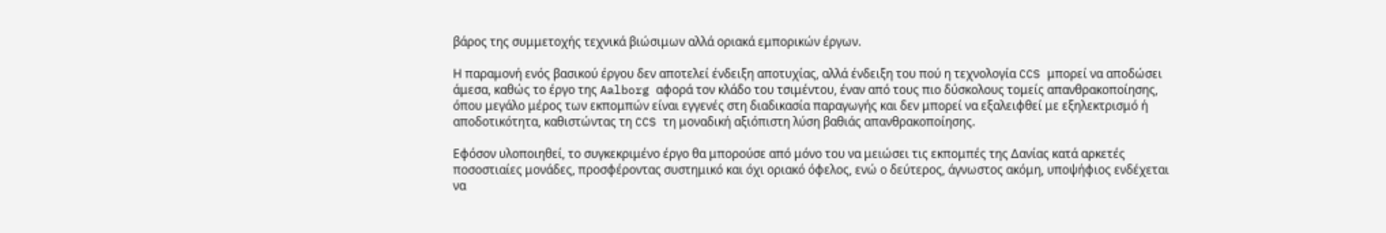βάρος της συμμετοχής τεχνικά βιώσιμων αλλά οριακά εμπορικών έργων.

Η παραμονή ενός βασικού έργου δεν αποτελεί ένδειξη αποτυχίας, αλλά ένδειξη του πού η τεχνολογία CCS μπορεί να αποδώσει άμεσα, καθώς το έργο της Aalborg αφορά τον κλάδο του τσιμέντου, έναν από τους πιο δύσκολους τομείς απανθρακοποίησης, όπου μεγάλο μέρος των εκπομπών είναι εγγενές στη διαδικασία παραγωγής και δεν μπορεί να εξαλειφθεί με εξηλεκτρισμό ή αποδοτικότητα, καθιστώντας τη CCS τη μοναδική αξιόπιστη λύση βαθιάς απανθρακοποίησης.

Εφόσον υλοποιηθεί, το συγκεκριμένο έργο θα μπορούσε από μόνο του να μειώσει τις εκπομπές της Δανίας κατά αρκετές ποσοστιαίες μονάδες, προσφέροντας συστημικό και όχι οριακό όφελος, ενώ ο δεύτερος, άγνωστος ακόμη, υποψήφιος ενδέχεται να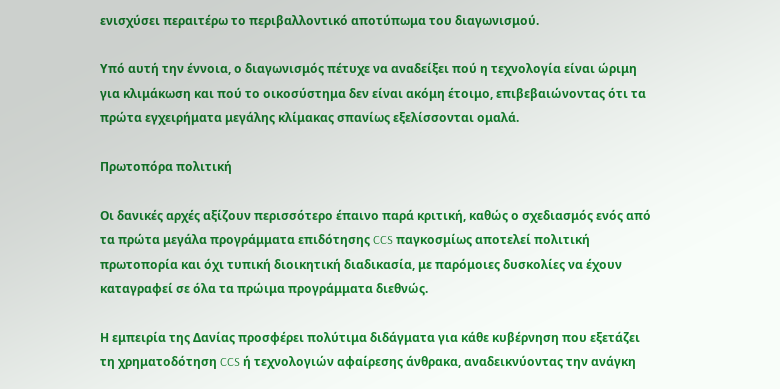ενισχύσει περαιτέρω το περιβαλλοντικό αποτύπωμα του διαγωνισμού.

Υπό αυτή την έννοια, ο διαγωνισμός πέτυχε να αναδείξει πού η τεχνολογία είναι ώριμη για κλιμάκωση και πού το οικοσύστημα δεν είναι ακόμη έτοιμο, επιβεβαιώνοντας ότι τα πρώτα εγχειρήματα μεγάλης κλίμακας σπανίως εξελίσσονται ομαλά.

Πρωτοπόρα πολιτική

Οι δανικές αρχές αξίζουν περισσότερο έπαινο παρά κριτική, καθώς ο σχεδιασμός ενός από τα πρώτα μεγάλα προγράμματα επιδότησης CCS παγκοσμίως αποτελεί πολιτική πρωτοπορία και όχι τυπική διοικητική διαδικασία, με παρόμοιες δυσκολίες να έχουν καταγραφεί σε όλα τα πρώιμα προγράμματα διεθνώς.

Η εμπειρία της Δανίας προσφέρει πολύτιμα διδάγματα για κάθε κυβέρνηση που εξετάζει τη χρηματοδότηση CCS ή τεχνολογιών αφαίρεσης άνθρακα, αναδεικνύοντας την ανάγκη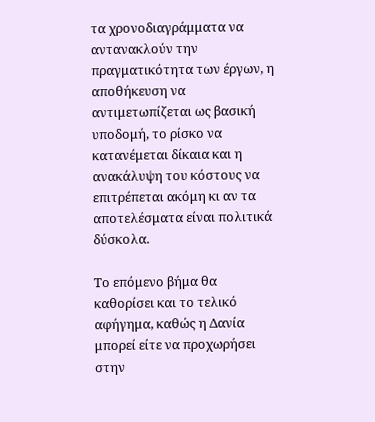τα χρονοδιαγράμματα να αντανακλούν την πραγματικότητα των έργων, η αποθήκευση να αντιμετωπίζεται ως βασική υποδομή, το ρίσκο να κατανέμεται δίκαια και η ανακάλυψη του κόστους να επιτρέπεται ακόμη κι αν τα αποτελέσματα είναι πολιτικά δύσκολα.

Το επόμενο βήμα θα καθορίσει και το τελικό αφήγημα, καθώς η Δανία μπορεί είτε να προχωρήσει στην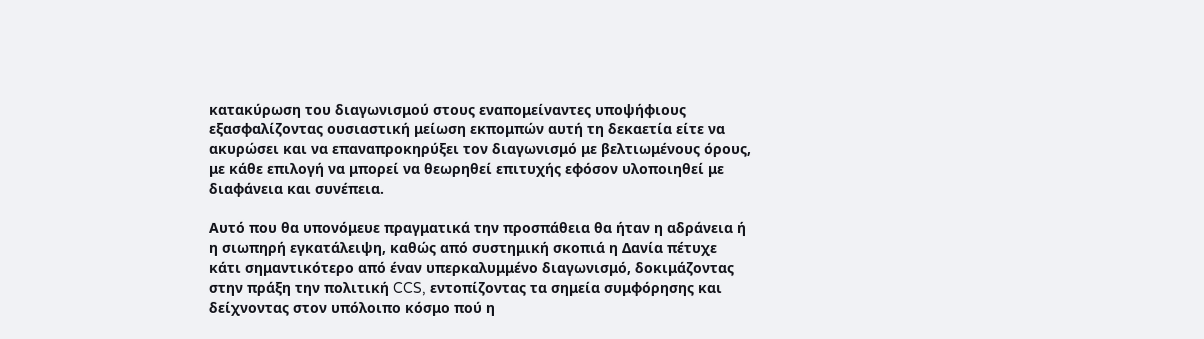κατακύρωση του διαγωνισμού στους εναπομείναντες υποψήφιους εξασφαλίζοντας ουσιαστική μείωση εκπομπών αυτή τη δεκαετία είτε να ακυρώσει και να επαναπροκηρύξει τον διαγωνισμό με βελτιωμένους όρους, με κάθε επιλογή να μπορεί να θεωρηθεί επιτυχής εφόσον υλοποιηθεί με διαφάνεια και συνέπεια.

Αυτό που θα υπονόμευε πραγματικά την προσπάθεια θα ήταν η αδράνεια ή η σιωπηρή εγκατάλειψη, καθώς από συστημική σκοπιά η Δανία πέτυχε κάτι σημαντικότερο από έναν υπερκαλυμμένο διαγωνισμό, δοκιμάζοντας στην πράξη την πολιτική CCS, εντοπίζοντας τα σημεία συμφόρησης και δείχνοντας στον υπόλοιπο κόσμο πού η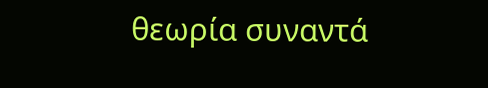θεωρία συναντά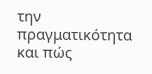την πραγματικότητα και πώς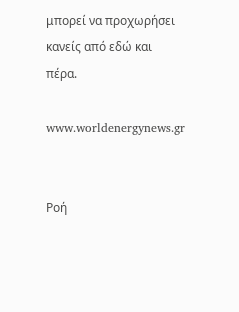μπορεί να προχωρήσει κανείς από εδώ και πέρα.

www.worldenergynews.gr


Ρoή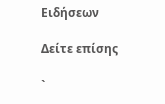Ειδήσεων

Δείτε επίσης

`